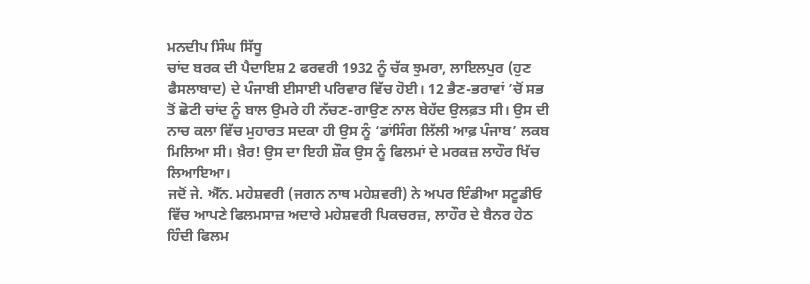ਮਨਦੀਪ ਸਿੰਘ ਸਿੱਧੂ
ਚਾਂਦ ਬਰਕ ਦੀ ਪੈਦਾਇਸ਼ 2 ਫਰਵਰੀ 1932 ਨੂੰ ਚੱਕ ਝੁਮਰਾ, ਲਾਇਲਪੁਰ (ਹੁਣ ਫੈਸਲਾਬਾਦ) ਦੇ ਪੰਜਾਬੀ ਈਸਾਈ ਪਰਿਵਾਰ ਵਿੱਚ ਹੋਈ। 12 ਭੈਣ-ਭਰਾਵਾਂ ’ਚੋਂ ਸਭ ਤੋਂ ਛੋਟੀ ਚਾਂਦ ਨੂੰ ਬਾਲ ਉਮਰੇ ਹੀ ਨੱਚਣ-ਗਾਉਣ ਨਾਲ ਬੇਹੱਦ ਉਲਫ਼ਤ ਸੀ। ਉਸ ਦੀ ਨਾਚ ਕਲਾ ਵਿੱਚ ਮੁਹਾਰਤ ਸਦਕਾ ਹੀ ਉਸ ਨੂੰ ‘ਡਾਂਸਿੰਗ ਲਿੱਲੀ ਆਫ਼ ਪੰਜਾਬ’ ਲਕਬ ਮਿਲਿਆ ਸੀ। ਖ਼ੈਰ! ਉਸ ਦਾ ਇਹੀ ਸ਼ੌਕ ਉਸ ਨੂੰ ਫਿਲਮਾਂ ਦੇ ਮਰਕਜ਼ ਲਾਹੌਰ ਖਿੱਚ ਲਿਆਇਆ।
ਜਦੋਂ ਜੇ. ਐੱਨ. ਮਹੇਸ਼ਵਰੀ (ਜਗਨ ਨਾਥ ਮਹੇਸ਼ਵਰੀ) ਨੇ ਅਪਰ ਇੰਡੀਆ ਸਟੂਡੀਓ ਵਿੱਚ ਆਪਣੇ ਫਿਲਮਸਾਜ਼ ਅਦਾਰੇ ਮਹੇਸ਼ਵਰੀ ਪਿਕਚਰਜ਼, ਲਾਹੌਰ ਦੇ ਬੈਨਰ ਹੇਠ ਹਿੰਦੀ ਫਿਲਮ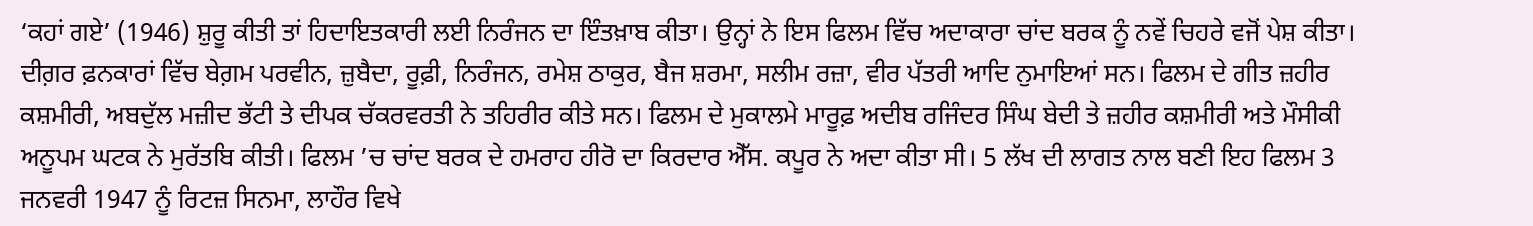‘ਕਹਾਂ ਗਏ’ (1946) ਸ਼ੁਰੂ ਕੀਤੀ ਤਾਂ ਹਿਦਾਇਤਕਾਰੀ ਲਈ ਨਿਰੰਜਨ ਦਾ ਇੰਤਖ਼ਾਬ ਕੀਤਾ। ਉਨ੍ਹਾਂ ਨੇ ਇਸ ਫਿਲਮ ਵਿੱਚ ਅਦਾਕਾਰਾ ਚਾਂਦ ਬਰਕ ਨੂੰ ਨਵੇਂ ਚਿਹਰੇ ਵਜੋਂ ਪੇਸ਼ ਕੀਤਾ। ਦੀਗ਼ਰ ਫ਼ਨਕਾਰਾਂ ਵਿੱਚ ਬੇਗ਼ਮ ਪਰਵੀਨ, ਜ਼ੁਬੈਦਾ, ਰੂਫ਼ੀ, ਨਿਰੰਜਨ, ਰਮੇਸ਼ ਠਾਕੁਰ, ਬੈਜ ਸ਼ਰਮਾ, ਸਲੀਮ ਰਜ਼ਾ, ਵੀਰ ਪੱਤਰੀ ਆਦਿ ਨੁਮਾਇਆਂ ਸਨ। ਫਿਲਮ ਦੇ ਗੀਤ ਜ਼ਹੀਰ ਕਸ਼ਮੀਰੀ, ਅਬਦੁੱਲ ਮਜ਼ੀਦ ਭੱਟੀ ਤੇ ਦੀਪਕ ਚੱਕਰਵਰਤੀ ਨੇ ਤਹਿਰੀਰ ਕੀਤੇ ਸਨ। ਫਿਲਮ ਦੇ ਮੁਕਾਲਮੇ ਮਾਰੂਫ਼ ਅਦੀਬ ਰਜਿੰਦਰ ਸਿੰਘ ਬੇਦੀ ਤੇ ਜ਼ਹੀਰ ਕਸ਼ਮੀਰੀ ਅਤੇ ਮੌਸੀਕੀ ਅਨੂਪਮ ਘਟਕ ਨੇ ਮੁਰੱਤਬਿ ਕੀਤੀ। ਫਿਲਮ ’ਚ ਚਾਂਦ ਬਰਕ ਦੇ ਹਮਰਾਹ ਹੀਰੋ ਦਾ ਕਿਰਦਾਰ ਐੱਸ. ਕਪੂਰ ਨੇ ਅਦਾ ਕੀਤਾ ਸੀ। 5 ਲੱਖ ਦੀ ਲਾਗਤ ਨਾਲ ਬਣੀ ਇਹ ਫਿਲਮ 3 ਜਨਵਰੀ 1947 ਨੂੰ ਰਿਟਜ਼ ਸਿਨਮਾ, ਲਾਹੌਰ ਵਿਖੇ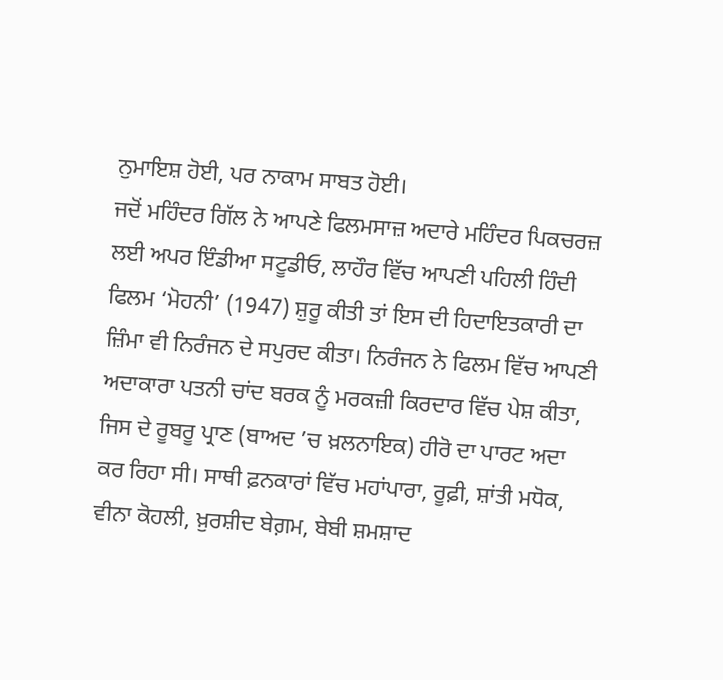ਨੁਮਾਇਸ਼ ਹੋਈ, ਪਰ ਨਾਕਾਮ ਸਾਬਤ ਹੋਈ।
ਜਦੋਂ ਮਹਿੰਦਰ ਗਿੱਲ ਨੇ ਆਪਣੇ ਫਿਲਮਸਾਜ਼ ਅਦਾਰੇ ਮਹਿੰਦਰ ਪਿਕਚਰਜ਼ ਲਈ ਅਪਰ ਇੰਡੀਆ ਸਟੂਡੀਓ, ਲਾਹੌਰ ਵਿੱਚ ਆਪਣੀ ਪਹਿਲੀ ਹਿੰਦੀ ਫਿਲਮ ‘ਮੋਹਨੀ’ (1947) ਸ਼ੁਰੂ ਕੀਤੀ ਤਾਂ ਇਸ ਦੀ ਹਿਦਾਇਤਕਾਰੀ ਦਾ ਜ਼ਿੰਮਾ ਵੀ ਨਿਰੰਜਨ ਦੇ ਸਪੁਰਦ ਕੀਤਾ। ਨਿਰੰਜਨ ਨੇ ਫਿਲਮ ਵਿੱਚ ਆਪਣੀ ਅਦਾਕਾਰਾ ਪਤਨੀ ਚਾਂਦ ਬਰਕ ਨੂੰ ਮਰਕਜ਼ੀ ਕਿਰਦਾਰ ਵਿੱਚ ਪੇਸ਼ ਕੀਤਾ, ਜਿਸ ਦੇ ਰੂਬਰੂ ਪ੍ਰਾਣ (ਬਾਅਦ ’ਚ ਖ਼ਲਨਾਇਕ) ਹੀਰੋ ਦਾ ਪਾਰਟ ਅਦਾ ਕਰ ਰਿਹਾ ਸੀ। ਸਾਥੀ ਫ਼ਨਕਾਰਾਂ ਵਿੱਚ ਮਹਾਂਪਾਰਾ, ਰੂਫ਼ੀ, ਸ਼ਾਂਤੀ ਮਧੋਕ, ਵੀਨਾ ਕੋਹਲੀ, ਖ਼ੁਰਸ਼ੀਦ ਬੇਗ਼ਮ, ਬੇਬੀ ਸ਼ਮਸ਼ਾਦ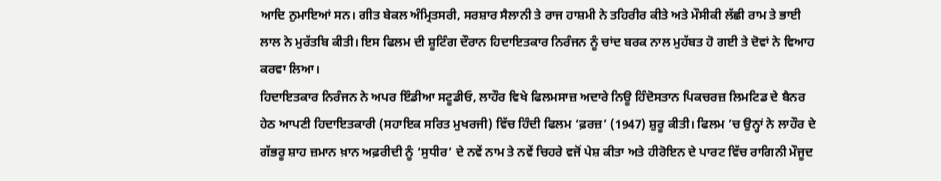ਆਦਿ ਨੁਮਾਇਆਂ ਸਨ। ਗੀਤ ਬੇਕਲ ਅੰਮ੍ਰਿਤਸਰੀ, ਸਰਸ਼ਾਰ ਸੈਲਾਨੀ ਤੇ ਰਾਜ ਹਾਸ਼ਮੀ ਨੇ ਤਹਿਰੀਰ ਕੀਤੇ ਅਤੇ ਮੌਸੀਕੀ ਲੱਛੀ ਰਾਮ ਤੇ ਭਾਈ ਲਾਲ ਨੇ ਮੁਰੱਤਬਿ ਕੀਤੀ। ਇਸ ਫਿਲਮ ਦੀ ਸ਼ੂਟਿੰਗ ਦੌਰਾਨ ਹਿਦਾਇਤਕਾਰ ਨਿਰੰਜਨ ਨੂੰ ਚਾਂਦ ਬਰਕ ਨਾਲ ਮੁਹੱਬਤ ਹੋ ਗਈ ਤੇ ਦੋਵਾਂ ਨੇ ਵਿਆਹ ਕਰਵਾ ਲਿਆ।
ਹਿਦਾਇਤਕਾਰ ਨਿਰੰਜਨ ਨੇ ਅਪਰ ਇੰਡੀਆ ਸਟੂਡੀਓ, ਲਾਹੌਰ ਵਿਖੇ ਫਿਲਮਸਾਜ਼ ਅਦਾਰੇ ਨਿਊ ਹਿੰਦੋਸਤਾਨ ਪਿਕਚਰਜ਼ ਲਿਮਟਿਡ ਦੇ ਬੈਨਰ ਹੇਠ ਆਪਣੀ ਹਿਦਾਇਤਕਾਰੀ (ਸਹਾਇਕ ਸਰਿਤ ਮੁਖਰਜੀ) ਵਿੱਚ ਹਿੰਦੀ ਫਿਲਮ ‘ਫ਼ਰਜ਼’ (1947) ਸ਼ੁਰੂ ਕੀਤੀ। ਫਿਲਮ ’ਚ ਉਨ੍ਹਾਂ ਨੇ ਲਾਹੌਰ ਦੇ ਗੱਭਰੂ ਸ਼ਾਹ ਜ਼ਮਾਨ ਖ਼ਾਨ ਅਫ਼ਰੀਦੀ ਨੂੰ ‘ਸੁਧੀਰ’ ਦੇ ਨਵੇਂ ਨਾਮ ਤੇ ਨਵੇਂ ਚਿਹਰੇ ਵਜੋਂ ਪੇਸ਼ ਕੀਤਾ ਅਤੇ ਹੀਰੋਇਨ ਦੇ ਪਾਰਟ ਵਿੱਚ ਰਾਗਿਨੀ ਮੌਜੂਦ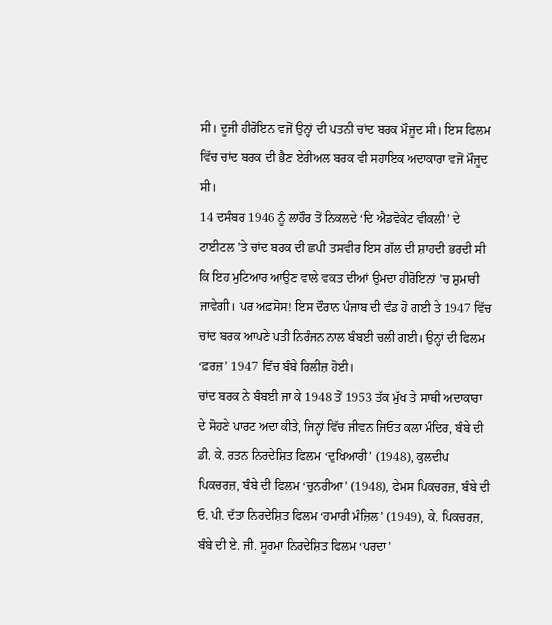ਸੀ। ਦੂਜੀ ਹੀਰੋਇਨ ਵਜੋਂ ਉਨ੍ਹਾਂ ਦੀ ਪਤਨੀ ਚਾਂਦ ਬਰਕ ਮੌਜੂਦ ਸੀ। ਇਸ ਫਿਲਮ ਵਿੱਚ ਚਾਂਦ ਬਰਕ ਦੀ ਭੈਣ ਏਰੀਅਲ ਬਰਕ ਵੀ ਸਹਾਇਕ ਅਦਾਕਾਰਾ ਵਜੋਂ ਮੌਜੂਦ ਸੀ।
14 ਦਸੰਬਰ 1946 ਨੂੰ ਲਾਹੌਰ ਤੋਂ ਨਿਕਲਦੇ ‘ਦਿ ਐਡਵੋਕੇਟ ਵੀਕਲੀ’ ਦੇ ਟਾਈਟਲ ’ਤੇ ਚਾਂਦ ਬਰਕ ਦੀ ਛਪੀ ਤਸਵੀਰ ਇਸ ਗੱਲ ਦੀ ਸ਼ਾਹਦੀ ਭਰਦੀ ਸੀ ਕਿ ਇਹ ਮੁਟਿਆਰ ਆਉਣ ਵਾਲੇ ਵਕਤ ਦੀਆਂ ਉਮਦਾ ਹੀਰੋਇਨਾਂ ’ਚ ਸ਼ੁਮਾਰੀ ਜਾਵੇਗੀ। ਪਰ ਅਫ਼ਸੋਸ! ਇਸ ਦੌਰਾਨ ਪੰਜਾਬ ਦੀ ਵੰਡ ਹੋ ਗਈ ਤੇ 1947 ਵਿੱਚ ਚਾਂਦ ਬਰਕ ਆਪਣੇ ਪਤੀ ਨਿਰੰਜਨ ਨਾਲ ਬੰਬਈ ਚਲੀ ਗਈ। ਉਨ੍ਹਾਂ ਦੀ ਫਿਲਮ ‘ਫ਼ਰਜ਼’ 1947 ਵਿੱਚ ਬੰਬੇ ਰਿਲੀਜ਼ ਹੋਈ।
ਚਾਂਦ ਬਰਕ ਨੇ ਬੰਬਈ ਜਾ ਕੇ 1948 ਤੋਂ 1953 ਤੱਕ ਮੁੱਖ ਤੇ ਸਾਥੀ ਅਦਾਕਾਰਾ ਦੇ ਸੋਹਣੇ ਪਾਰਟ ਅਦਾ ਕੀਤੇ, ਜਿਨ੍ਹਾਂ ਵਿੱਚ ਜੀਵਨ ਜਿਓਤ ਕਲਾ ਮੰਦਿਰ, ਬੰਬੇ ਦੀ ਡੀ. ਕੇ. ਰਤਨ ਨਿਰਦੇਸ਼ਿਤ ਫਿਲਮ ‘ਦੁਖਿਆਰੀ’ (1948), ਕੁਲਦੀਪ ਪਿਕਚਰਜ਼, ਬੰਬੇ ਦੀ ਫਿਲਮ ‘ਚੁਨਰੀਆ’ (1948), ਫੇਮਸ ਪਿਕਚਰਜ਼, ਬੰਬੇ ਦੀ ਓ. ਪੀ. ਦੱਤਾ ਨਿਰਦੇਸ਼ਿਤ ਫਿਲਮ ‘ਹਮਾਰੀ ਮੰਜ਼ਿਲ’ (1949), ਕੇ. ਪਿਕਚਰਜ਼, ਬੰਬੇ ਦੀ ਏ. ਜੀ. ਸੂਰਮਾ ਨਿਰਦੇਸ਼ਿਤ ਫਿਲਮ ‘ਪਰਦਾ’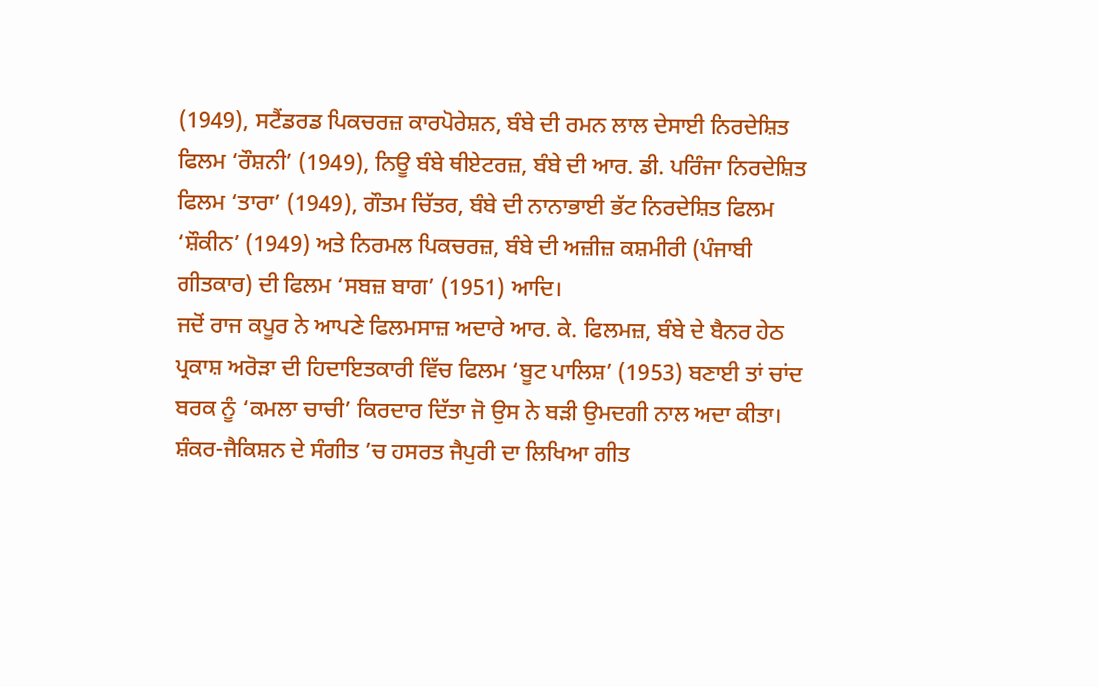(1949), ਸਟੈਂਡਰਡ ਪਿਕਚਰਜ਼ ਕਾਰਪੋਰੇਸ਼ਨ, ਬੰਬੇ ਦੀ ਰਮਨ ਲਾਲ ਦੇਸਾਈ ਨਿਰਦੇਸ਼ਿਤ ਫਿਲਮ ‘ਰੌਸ਼ਨੀ’ (1949), ਨਿਊ ਬੰਬੇ ਥੀਏਟਰਜ਼, ਬੰਬੇ ਦੀ ਆਰ. ਡੀ. ਪਰਿੰਜਾ ਨਿਰਦੇਸ਼ਿਤ ਫਿਲਮ ‘ਤਾਰਾ’ (1949), ਗੌਤਮ ਚਿੱਤਰ, ਬੰਬੇ ਦੀ ਨਾਨਾਭਾਈ ਭੱਟ ਨਿਰਦੇਸ਼ਿਤ ਫਿਲਮ ‘ਸ਼ੌਕੀਨ’ (1949) ਅਤੇ ਨਿਰਮਲ ਪਿਕਚਰਜ਼, ਬੰਬੇ ਦੀ ਅਜ਼ੀਜ਼ ਕਸ਼ਮੀਰੀ (ਪੰਜਾਬੀ ਗੀਤਕਾਰ) ਦੀ ਫਿਲਮ ‘ਸਬਜ਼ ਬਾਗ’ (1951) ਆਦਿ।
ਜਦੋਂ ਰਾਜ ਕਪੂਰ ਨੇ ਆਪਣੇ ਫਿਲਮਸਾਜ਼ ਅਦਾਰੇ ਆਰ. ਕੇ. ਫਿਲਮਜ਼, ਬੰਬੇ ਦੇ ਬੈਨਰ ਹੇਠ ਪ੍ਰਕਾਸ਼ ਅਰੋੜਾ ਦੀ ਹਿਦਾਇਤਕਾਰੀ ਵਿੱਚ ਫਿਲਮ ‘ਬੂਟ ਪਾਲਿਸ਼’ (1953) ਬਣਾਈ ਤਾਂ ਚਾਂਦ ਬਰਕ ਨੂੰ ‘ਕਮਲਾ ਚਾਚੀ’ ਕਿਰਦਾਰ ਦਿੱਤਾ ਜੋ ਉਸ ਨੇ ਬੜੀ ਉਮਦਗੀ ਨਾਲ ਅਦਾ ਕੀਤਾ। ਸ਼ੰਕਰ-ਜੈਕਿਸ਼ਨ ਦੇ ਸੰਗੀਤ ’ਚ ਹਸਰਤ ਜੈਪੁਰੀ ਦਾ ਲਿਖਿਆ ਗੀਤ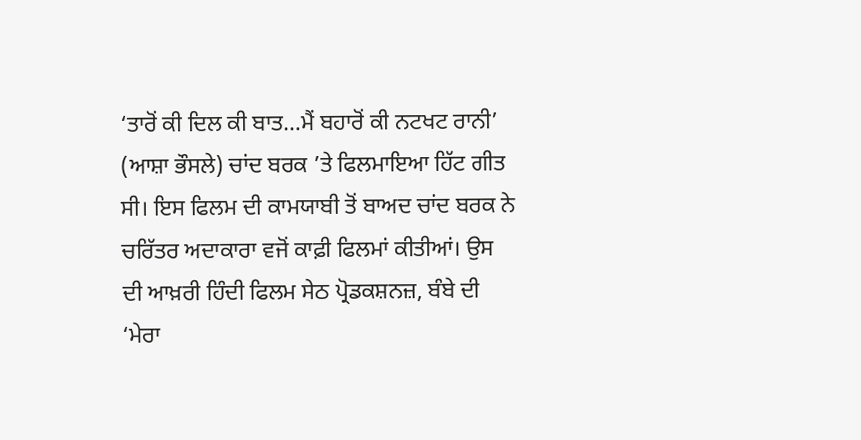‘ਤਾਰੋਂ ਕੀ ਦਿਲ ਕੀ ਬਾਤ…ਮੈਂ ਬਹਾਰੋਂ ਕੀ ਨਟਖਟ ਰਾਨੀ’ (ਆਸ਼ਾ ਭੌਸਲੇ) ਚਾਂਦ ਬਰਕ ’ਤੇ ਫਿਲਮਾਇਆ ਹਿੱਟ ਗੀਤ ਸੀ। ਇਸ ਫਿਲਮ ਦੀ ਕਾਮਯਾਬੀ ਤੋਂ ਬਾਅਦ ਚਾਂਦ ਬਰਕ ਨੇ ਚਰਿੱਤਰ ਅਦਾਕਾਰਾ ਵਜੋਂ ਕਾਫ਼ੀ ਫਿਲਮਾਂ ਕੀਤੀਆਂ। ਉਸ ਦੀ ਆਖ਼ਰੀ ਹਿੰਦੀ ਫਿਲਮ ਸੇਠ ਪ੍ਰੋਡਕਸ਼ਨਜ਼, ਬੰਬੇ ਦੀ ‘ਮੇਰਾ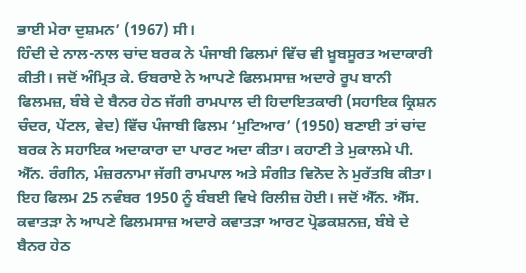ਭਾਈ ਮੇਰਾ ਦੁਸ਼ਮਨ’ (1967) ਸੀ।
ਹਿੰਦੀ ਦੇ ਨਾਲ-ਨਾਲ ਚਾਂਦ ਬਰਕ ਨੇ ਪੰਜਾਬੀ ਫਿਲਮਾਂ ਵਿੱਚ ਵੀ ਖ਼ੂਬਸੂਰਤ ਅਦਾਕਾਰੀ ਕੀਤੀ। ਜਦੋਂ ਅੰਮ੍ਰਿਤ ਕੇ. ਓਬਰਾਏ ਨੇ ਆਪਣੇ ਫਿਲਮਸਾਜ਼ ਅਦਾਰੇ ਰੂਪ ਬਾਨੀ ਫਿਲਮਜ਼, ਬੰਬੇ ਦੇ ਬੈਨਰ ਹੇਠ ਜੱਗੀ ਰਾਮਪਾਲ ਦੀ ਹਿਦਾਇਤਕਾਰੀ (ਸਹਾਇਕ ਕ੍ਰਿਸ਼ਨ ਚੰਦਰ, ਪੇਂਟਲ, ਵੇਦ) ਵਿੱਚ ਪੰਜਾਬੀ ਫਿਲਮ ‘ਮੁਟਿਆਰ’ (1950) ਬਣਾਈ ਤਾਂ ਚਾਂਦ ਬਰਕ ਨੇ ਸਹਾਇਕ ਅਦਾਕਾਰਾ ਦਾ ਪਾਰਟ ਅਦਾ ਕੀਤਾ। ਕਹਾਣੀ ਤੇ ਮੁਕਾਲਮੇ ਪੀ. ਐੱਨ. ਰੰਗੀਨ, ਮੰਜ਼ਰਨਾਮਾ ਜੱਗੀ ਰਾਮਪਾਲ ਅਤੇ ਸੰਗੀਤ ਵਿਨੋਦ ਨੇ ਮੁਰੱਤਬਿ ਕੀਤਾ। ਇਹ ਫਿਲਮ 25 ਨਵੰਬਰ 1950 ਨੂੰ ਬੰਬਈ ਵਿਖੇ ਰਿਲੀਜ਼ ਹੋਈ। ਜਦੋਂ ਐੱਨ. ਐੱਸ. ਕਵਾਤੜਾ ਨੇ ਆਪਣੇ ਫਿਲਮਸਾਜ਼ ਅਦਾਰੇ ਕਵਾਤੜਾ ਆਰਟ ਪ੍ਰੋਡਕਸ਼ਨਜ਼, ਬੰਬੇ ਦੇ ਬੈਨਰ ਹੇਠ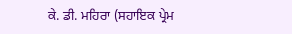ਕੇ. ਡੀ. ਮਹਿਰਾ (ਸਹਾਇਕ ਪ੍ਰੇਮ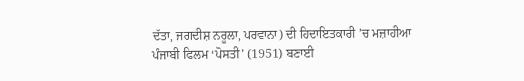ਦੱਤਾ, ਜਗਦੀਸ਼ ਨਰੂਲਾ, ਪਰਵਾਨਾ) ਦੀ ਹਿਦਾਇਤਕਾਰੀ ’ਚ ਮਜ਼ਾਹੀਆ ਪੰਜਾਬੀ ਫਿਲਮ ‘ਪੋਸਤੀ’ (1951) ਬਣਾਈ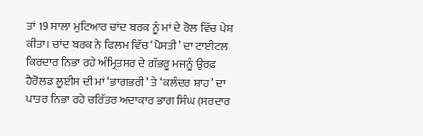ਤਾਂ 19 ਸਾਲਾ ਮੁਟਿਆਰ ਚਾਂਦ ਬਰਕ ਨੂੰ ਮਾਂ ਦੇ ਰੋਲ ਵਿੱਚ ਪੇਸ਼ ਕੀਤਾ। ਚਾਂਦ ਬਰਕ ਨੇ ਫਿਲਮ ਵਿੱਚ ‘ਪੋਸਤੀ’ ਦਾ ਟਾਈਟਲ ਕਿਰਦਾਰ ਨਿਭਾ ਰਹੇ ਅੰਮ੍ਰਿਤਸਰ ਦੇ ਗੱਭਰੂ ਮਜਨੂੰ ਉਰਫ਼ ਹੈਰੋਲਡ ਲੂਈਸ ਦੀ ਮਾਂ ‘ਭਾਗਭਰੀ’ ਤੇ ‘ਕਲੰਦਰ ਸ਼ਾਹ’ ਦਾ ਪਾਤਰ ਨਿਭਾ ਰਹੇ ਚਰਿੱਤਰ ਅਦਾਕਾਰ ਭਾਗ ਸਿੰਘ (ਸਰਦਾਰ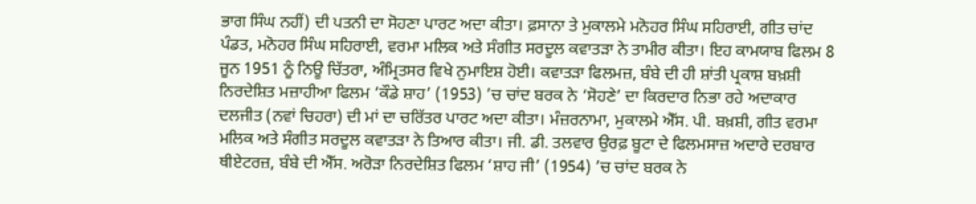ਭਾਗ ਸਿੰਘ ਨਹੀਂ) ਦੀ ਪਤਨੀ ਦਾ ਸੋਹਣਾ ਪਾਰਟ ਅਦਾ ਕੀਤਾ। ਫ਼ਸਾਨਾ ਤੇ ਮੁਕਾਲਮੇ ਮਨੋਹਰ ਸਿੰਘ ਸਹਿਰਾਈ, ਗੀਤ ਚਾਂਦ ਪੰਡਤ, ਮਨੋਹਰ ਸਿੰਘ ਸਹਿਰਾਈ, ਵਰਮਾ ਮਲਿਕ ਅਤੇ ਸੰਗੀਤ ਸਰਦੂਲ ਕਵਾਤੜਾ ਨੇ ਤਾਮੀਰ ਕੀਤਾ। ਇਹ ਕਾਮਯਾਬ ਫਿਲਮ 8 ਜੂਨ 1951 ਨੂੰ ਨਿਊ ਚਿੱਤਰਾ, ਅੰਮ੍ਰਿਤਸਰ ਵਿਖੇ ਨੁਮਾਇਸ਼ ਹੋਈ। ਕਵਾਤੜਾ ਫਿਲਮਜ਼, ਬੰਬੇ ਦੀ ਹੀ ਸ਼ਾਂਤੀ ਪ੍ਰਕਾਸ਼ ਬਖ਼ਸ਼ੀ ਨਿਰਦੇਸ਼ਿਤ ਮਜ਼ਾਹੀਆ ਫਿਲਮ ‘ਕੌਡੇ ਸ਼ਾਹ’ (1953) ’ਚ ਚਾਂਦ ਬਰਕ ਨੇ ‘ਸੋਹਣੇ’ ਦਾ ਕਿਰਦਾਰ ਨਿਭਾ ਰਹੇ ਅਦਾਕਾਰ ਦਲਜੀਤ (ਨਵਾਂ ਚਿਹਰਾ) ਦੀ ਮਾਂ ਦਾ ਚਰਿੱਤਰ ਪਾਰਟ ਅਦਾ ਕੀਤਾ। ਮੰਜ਼ਰਨਾਮਾ, ਮੁਕਾਲਮੇ ਐੱਸ. ਪੀ. ਬਖ਼ਸ਼ੀ, ਗੀਤ ਵਰਮਾ ਮਲਿਕ ਅਤੇ ਸੰਗੀਤ ਸਰਦੂਲ ਕਵਾਤੜਾ ਨੇ ਤਿਆਰ ਕੀਤਾ। ਜੀ. ਡੀ. ਤਲਵਾਰ ਉਰਫ਼ ਬੂਟਾ ਦੇ ਫਿਲਮਸਾਜ਼ ਅਦਾਰੇ ਦਰਬਾਰ ਥੀਏਟਰਜ਼, ਬੰਬੇ ਦੀ ਐੱਸ. ਅਰੋੜਾ ਨਿਰਦੇਸ਼ਿਤ ਫਿਲਮ ‘ਸ਼ਾਹ ਜੀ’ (1954) ’ਚ ਚਾਂਦ ਬਰਕ ਨੇ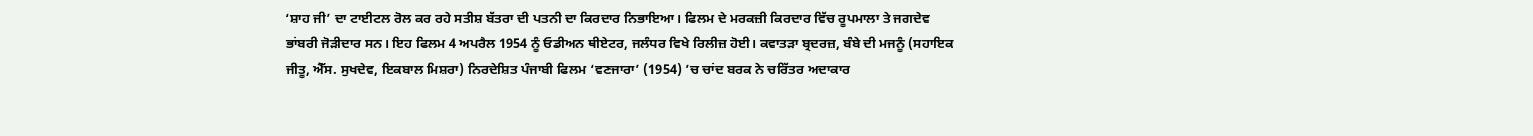‘ਸ਼ਾਹ ਜੀ’ ਦਾ ਟਾਈਟਲ ਰੋਲ ਕਰ ਰਹੇ ਸਤੀਸ਼ ਬੱਤਰਾ ਦੀ ਪਤਨੀ ਦਾ ਕਿਰਦਾਰ ਨਿਭਾਇਆ। ਫਿਲਮ ਦੇ ਮਰਕਜ਼ੀ ਕਿਰਦਾਰ ਵਿੱਚ ਰੂਪਮਾਲਾ ਤੇ ਜਗਦੇਵ ਭਾਂਬਰੀ ਜੋੜੀਦਾਰ ਸਨ। ਇਹ ਫਿਲਮ 4 ਅਪਰੈਲ 1954 ਨੂੰ ਓਡੀਅਨ ਥੀਏਟਰ, ਜਲੰਧਰ ਵਿਖੇ ਰਿਲੀਜ਼ ਹੋਈ। ਕਵਾਤੜਾ ਬ੍ਰਦਰਜ਼, ਬੰਬੇ ਦੀ ਮਜਨੂੰ (ਸਹਾਇਕ ਜੀਤੂ, ਐੱਸ. ਸੁਖਦੇਵ, ਇਕਬਾਲ ਮਿਸ਼ਰਾ) ਨਿਰਦੇਸ਼ਿਤ ਪੰਜਾਬੀ ਫਿਲਮ ‘ਵਣਜਾਰਾ’ (1954) ’ਚ ਚਾਂਦ ਬਰਕ ਨੇ ਚਰਿੱਤਰ ਅਦਾਕਾਰ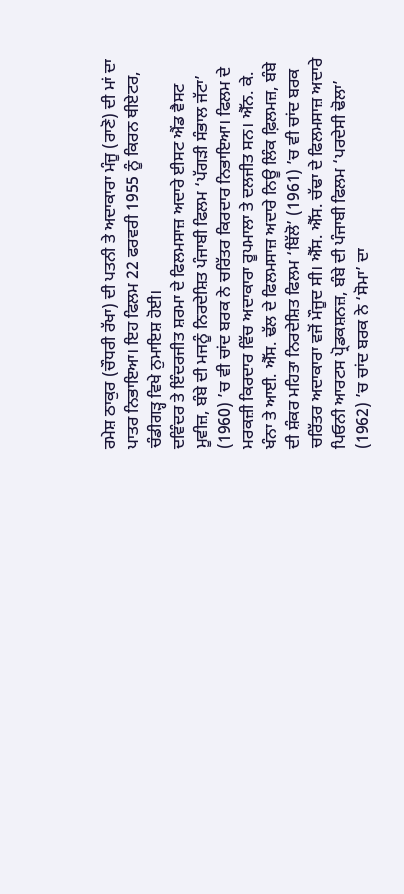ਰਮੇਸ਼ ਠਾਕੁਰ (ਚੌਧਰੀ ਰੱਖਾ) ਦੀ ਪਤਨੀ ਤੇ ਅਦਾਕਾਰਾ ਮੰਜੂ (ਰਾਣੋ) ਦੀ ਮਾਂ ਦਾ ਪਾਤਰ ਨਿਭਾਇਆ। ਇਹ ਫਿਲਮ 22 ਫਰਵਰੀ 1955 ਨੂੰ ਕਿਰਨ ਥੀਏਟਰ, ਚੰਡੀਗੜ੍ਹ ਵਿਖੇ ਨੁਮਾਇਸ਼ ਹੋਈ।
ਦਵਿੰਦਰ ਤੇ ਇੰਦਰਜੀਤ ਸ਼ਰਮਾ ਦੇ ਫਿਲਮਸਾਜ਼ ਅਦਾਰੇ ਈਸਟ ਐਂਡ ਵੈਸਟ ਮੂਵੀਜ਼, ਬੰਬੇ ਦੀ ਮਜਨੂੰ ਨਿਰਦੇਸ਼ਿਤ ਪੰਜਾਬੀ ਫਿਲਮ ‘ਪੱਗੜੀ ਸੰਭਾਲ ਜੱਟਾ’ (1960) ’ਚ ਵੀ ਚਾਂਦ ਬਰਕ ਨੇ ਚਰਿੱਤਰ ਕਿਰਦਾਰ ਨਿਭਾਇਆ। ਫਿਲਮ ਦੇ ਮਰਕਜ਼ੀ ਕਿਰਦਾਰ ਵਿੱਚ ਅਦਾਕਾਰਾ ਰੂਪਮਾਲਾ ਤੇ ਦਲਜੀਤ ਸਨ। ਐੱਨ. ਕੇ. ਖੰਨਾ ਤੇ ਆਈ. ਐੱਸ. ਢੱਲ ਦੇ ਫਿਲਮਸਾਜ਼ ਅਦਾਰੇ ਨਿਊ ਲਿੰਕ ਫ਼ਿਲਮਜ਼, ਬੰਬੇ ਦੀ ਸ਼ੰਕਰ ਮਹਿਤਾ ਨਿਰਦੇਸ਼ਿਤ ਫਿਲਮ ‘ਬਿੱਲੋ’ (1961) ’ਚ ਵੀ ਚਾਂਦ ਬਰਕ ਚਰਿੱਤਰ ਅਦਾਕਾਰਾ ਵਜੋਂ ਮੌਜੂਦ ਸੀ। ਐੱਸ. ਐੱਸ. ਚੱਢਾ ਦੇ ਫਿਲਮਸਾਜ਼ ਅਦਾਰੇ ਪਿਓਨੀ ਆਰਟਸ ਪ੍ਰੋਡਕਸ਼ਨਜ਼, ਬੰਬੇ ਦੀ ਪੰਜਾਬੀ ਫਿਲਮ ‘ਪਰਦੇਸੀ ਢੋਲਾ’ (1962) ’ਚ ਚਾਂਦ ਬਰਕ ਨੇ ‘ਸੋਮਾ’ ਦਾ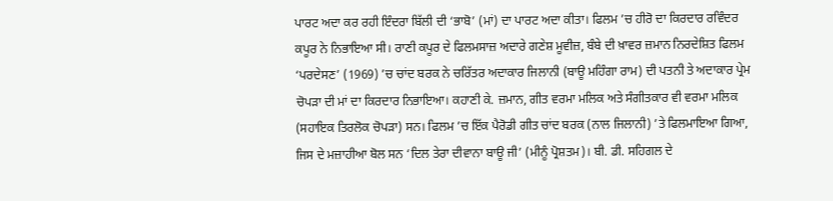ਪਾਰਟ ਅਦਾ ਕਰ ਰਹੀ ਇੰਦਰਾ ਬਿੱਲੀ ਦੀ ‘ਭਾਬੋ’ (ਮਾਂ) ਦਾ ਪਾਰਟ ਅਦਾ ਕੀਤਾ। ਫਿਲਮ ’ਚ ਹੀਰੋ ਦਾ ਕਿਰਦਾਰ ਰਵਿੰਦਰ ਕਪੂਰ ਨੇ ਨਿਭਾਇਆ ਸੀ। ਰਾਣੀ ਕਪੂਰ ਦੇ ਫਿਲਮਸਾਜ਼ ਅਦਾਰੇ ਗਣੇਸ਼ ਮੂਵੀਜ਼, ਬੰਬੇ ਦੀ ਖ਼ਾਵਰ ਜ਼ਮਾਨ ਨਿਰਦੇਸ਼ਿਤ ਫਿਲਮ ‘ਪਰਦੇਸਣ’ (1969) ’ਚ ਚਾਂਦ ਬਰਕ ਨੇ ਚਰਿੱਤਰ ਅਦਾਕਾਰ ਜਿਲਾਨੀ (ਬਾਊ ਮਹਿੰਗਾ ਰਾਮ) ਦੀ ਪਤਨੀ ਤੇ ਅਦਾਕਾਰ ਪ੍ਰੇਮ ਚੋਪੜਾ ਦੀ ਮਾਂ ਦਾ ਕਿਰਦਾਰ ਨਿਭਾਇਆ। ਕਹਾਣੀ ਕੇ. ਜ਼ਮਾਨ, ਗੀਤ ਵਰਮਾ ਮਲਿਕ ਅਤੇ ਸੰਗੀਤਕਾਰ ਵੀ ਵਰਮਾ ਮਲਿਕ (ਸਹਾਇਕ ਤਿਰਲੋਕ ਚੋਪੜਾ) ਸਨ। ਫਿਲਮ ’ਚ ਇੱਕ ਪੈਰੋਡੀ ਗੀਤ ਚਾਂਦ ਬਰਕ (ਨਾਲ ਜਿਲਾਨੀ) ’ਤੇ ਫਿਲਮਾਇਆ ਗਿਆ, ਜਿਸ ਦੇ ਮਜ਼ਾਹੀਆ ਬੋਲ ਸਨ ‘ਦਿਲ ਤੇਰਾ ਦੀਵਾਨਾ ਬਾਊ ਜੀ’ (ਮੀਨੂੰ ਪ੍ਰੋਸ਼ਤਮ)। ਬੀ. ਡੀ. ਸਹਿਗਲ ਦੇ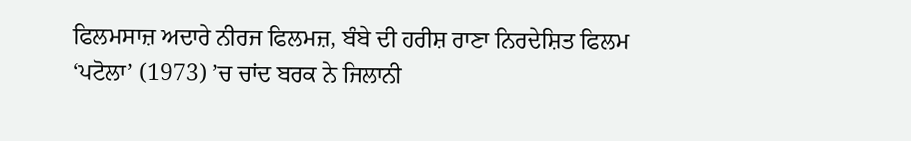ਫਿਲਮਸਾਜ਼ ਅਦਾਰੇ ਨੀਰਜ ਫਿਲਮਜ਼, ਬੰਬੇ ਦੀ ਹਰੀਸ਼ ਰਾਣਾ ਨਿਰਦੇਸ਼ਿਤ ਫਿਲਮ ‘ਪਟੋਲਾ’ (1973) ’ਚ ਚਾਂਦ ਬਰਕ ਨੇ ਜਿਲਾਨੀ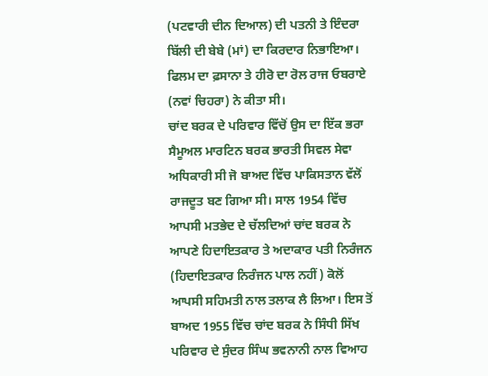(ਪਟਵਾਰੀ ਦੀਨ ਦਿਆਲ) ਦੀ ਪਤਨੀ ਤੇ ਇੰਦਰਾ ਬਿੱਲੀ ਦੀ ਬੇਬੇ (ਮਾਂ) ਦਾ ਕਿਰਦਾਰ ਨਿਭਾਇਆ। ਫਿਲਮ ਦਾ ਫ਼ਸਾਨਾ ਤੇ ਹੀਰੋ ਦਾ ਰੋਲ ਰਾਜ ਓਬਰਾਏ (ਨਵਾਂ ਚਿਹਰਾ) ਨੇ ਕੀਤਾ ਸੀ।
ਚਾਂਦ ਬਰਕ ਦੇ ਪਰਿਵਾਰ ਵਿੱਚੋਂ ਉਸ ਦਾ ਇੱਕ ਭਰਾ ਸੈਮੂਅਲ ਮਾਰਟਿਨ ਬਰਕ ਭਾਰਤੀ ਸਿਵਲ ਸੇਵਾ ਅਧਿਕਾਰੀ ਸੀ ਜੋ ਬਾਅਦ ਵਿੱਚ ਪਾਕਿਸਤਾਨ ਵੱਲੋਂ ਰਾਜਦੂਤ ਬਣ ਗਿਆ ਸੀ। ਸਾਲ 1954 ਵਿੱਚ ਆਪਸੀ ਮਤਭੇਦ ਦੇ ਚੱਲਦਿਆਂ ਚਾਂਦ ਬਰਕ ਨੇ ਆਪਣੇ ਹਿਦਾਇਤਕਾਰ ਤੇ ਅਦਾਕਾਰ ਪਤੀ ਨਿਰੰਜਨ (ਹਿਦਾਇਤਕਾਰ ਨਿਰੰਜਨ ਪਾਲ ਨਹੀਂ) ਕੋਲੋਂ ਆਪਸੀ ਸਹਿਮਤੀ ਨਾਲ ਤਲਾਕ ਲੈ ਲਿਆ। ਇਸ ਤੋਂ ਬਾਅਦ 1955 ਵਿੱਚ ਚਾਂਦ ਬਰਕ ਨੇ ਸਿੰਧੀ ਸਿੱਖ ਪਰਿਵਾਰ ਦੇ ਸੁੰਦਰ ਸਿੰਘ ਭਵਨਾਨੀ ਨਾਲ ਵਿਆਹ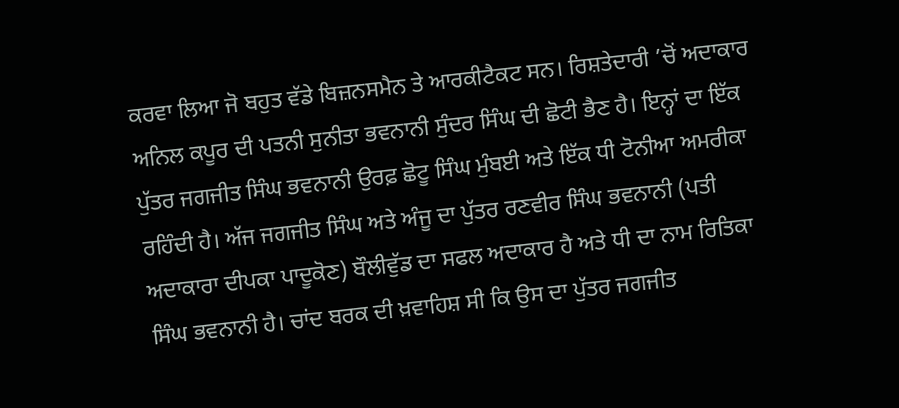ਕਰਵਾ ਲਿਆ ਜੋ ਬਹੁਤ ਵੱਡੇ ਬਿਜ਼ਨਸਮੈਨ ਤੇ ਆਰਕੀਟੈਕਟ ਸਨ। ਰਿਸ਼ਤੇਦਾਰੀ ’ਚੋਂ ਅਦਾਕਾਰ ਅਨਿਲ ਕਪੂਰ ਦੀ ਪਤਨੀ ਸੁਨੀਤਾ ਭਵਨਾਨੀ ਸੁੰਦਰ ਸਿੰਘ ਦੀ ਛੋਟੀ ਭੈਣ ਹੈ। ਇਨ੍ਹਾਂ ਦਾ ਇੱਕ ਪੁੱਤਰ ਜਗਜੀਤ ਸਿੰਘ ਭਵਨਾਨੀ ਉਰਫ਼ ਛੋਟੂ ਸਿੰਘ ਮੁੰਬਈ ਅਤੇ ਇੱਕ ਧੀ ਟੋਨੀਆ ਅਮਰੀਕਾ ਰਹਿੰਦੀ ਹੈ। ਅੱਜ ਜਗਜੀਤ ਸਿੰਘ ਅਤੇ ਅੰਜੂ ਦਾ ਪੁੱਤਰ ਰਣਵੀਰ ਸਿੰਘ ਭਵਨਾਨੀ (ਪਤੀ ਅਦਾਕਾਰਾ ਦੀਪਕਾ ਪਾਦੂਕੋਣ) ਬੌਲੀਵੁੱਡ ਦਾ ਸਫਲ ਅਦਾਕਾਰ ਹੈ ਅਤੇ ਧੀ ਦਾ ਨਾਮ ਰਿਤਿਕਾ ਸਿੰਘ ਭਵਨਾਨੀ ਹੈ। ਚਾਂਦ ਬਰਕ ਦੀ ਖ਼ਵਾਹਿਸ਼ ਸੀ ਕਿ ਉਸ ਦਾ ਪੁੱਤਰ ਜਗਜੀਤ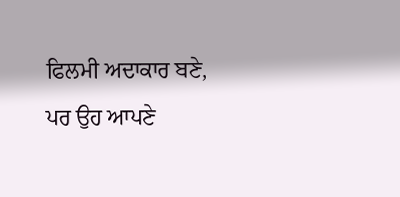ਫਿਲਮੀ ਅਦਾਕਾਰ ਬਣੇ, ਪਰ ਉਹ ਆਪਣੇ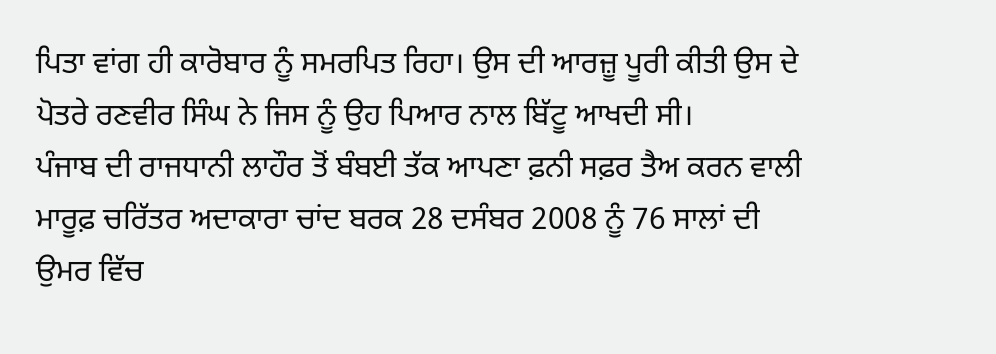ਪਿਤਾ ਵਾਂਗ ਹੀ ਕਾਰੋਬਾਰ ਨੂੰ ਸਮਰਪਿਤ ਰਿਹਾ। ਉਸ ਦੀ ਆਰਜ਼ੂ ਪੂਰੀ ਕੀਤੀ ਉਸ ਦੇ ਪੋਤਰੇ ਰਣਵੀਰ ਸਿੰਘ ਨੇ ਜਿਸ ਨੂੰ ਉਹ ਪਿਆਰ ਨਾਲ ਬਿੱਟੂ ਆਖਦੀ ਸੀ।
ਪੰਜਾਬ ਦੀ ਰਾਜਧਾਨੀ ਲਾਹੌਰ ਤੋਂ ਬੰਬਈ ਤੱਕ ਆਪਣਾ ਫ਼ਨੀ ਸਫ਼ਰ ਤੈਅ ਕਰਨ ਵਾਲੀ ਮਾਰੂਫ਼ ਚਰਿੱਤਰ ਅਦਾਕਾਰਾ ਚਾਂਦ ਬਰਕ 28 ਦਸੰਬਰ 2008 ਨੂੰ 76 ਸਾਲਾਂ ਦੀ ਉਮਰ ਵਿੱਚ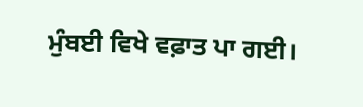ਮੁੰਬਈ ਵਿਖੇ ਵਫ਼ਾਤ ਪਾ ਗਈ।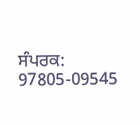ਸੰਪਰਕ: 97805-09545